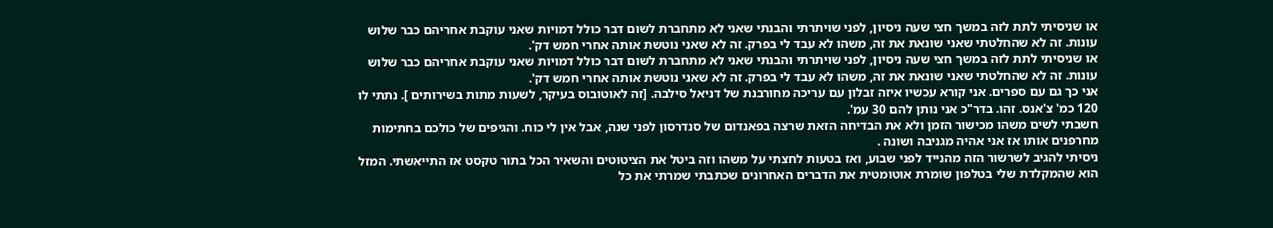או שניסיתי לתת לזה במשך חצי שעה ניסיון, לפני שויתרתי והבנתי שאני לא מתחברת לשום דבר כולל דמויות שאני עוקבת אחריהם כבר שלוש עונות. זה לא שהחלטתי שאני שונאת את זה, משהו לא עבד לי בפרק. זה לא שאני נוטשת אותה אחרי חמש דק'.
או שניסיתי לתת לזה במשך חצי שעה ניסיון, לפני שויתרתי והבנתי שאני לא מתחברת לשום דבר כולל דמויות שאני עוקבת אחריהם כבר שלוש עונות. זה לא שהחלטתי שאני שונאת את זה, משהו לא עבד לי בפרק. זה לא שאני נוטשת אותה אחרי חמש דק'.
אני כך גם עם ספרים. אני קורא עכשיו איזה זבלון עם עריכה מחורבנת של דניאל סילבה. [זה לאוטובוס בעיקר, לשעות מתות בשירותים ]. נתתי לו 120 כמ' צ'אנס. זהו. בדר"כ אני נותן להם 30 עמ'.
חשבתי לשים משהו מכישור הזמן ולא את הבדיחה הזאת שרצה בפאנדום של סנדרסון לפני שנה, אבל אין לי כוח. והגיפים של כולכם בחתימות מחרפנים אותו אז אני אהיה מגניבה ושונה .
ניסיתי להגיב לשרשור הזה מהנייד לפני שבוע, ואז בטעות לחצתי על משהו וזה ביטל את הציטוטים והשאיר הכל בתור טקסט אז התייאשתי. המזל הוא שהמקלדת שלי בטלפון שומרת אוטומטית את הדברים האחרונים שכתבתי שמרתי את כל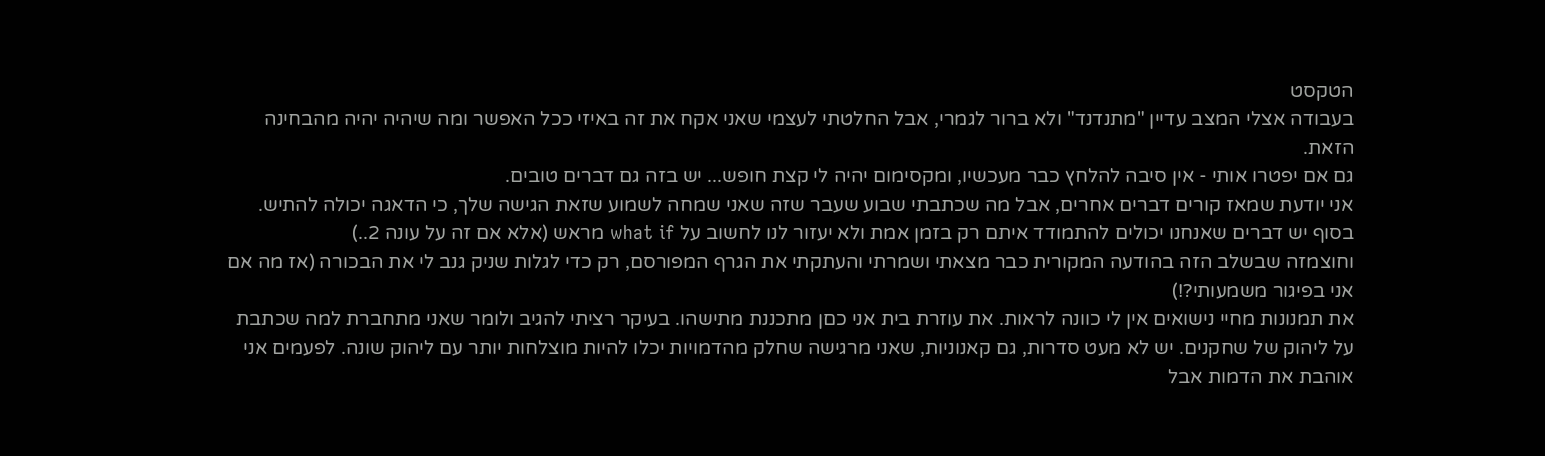הטקסט
בעבודה אצלי המצב עדיין "מתנדנד" ולא ברור לגמרי, אבל החלטתי לעצמי שאני אקח את זה באיזי ככל האפשר ומה שיהיה יהיה מהבחינה הזאת.
גם אם יפטרו אותי - אין סיבה להלחץ כבר מעכשיו, ומקסימום יהיה לי קצת חופש... יש בזה גם דברים טובים.
אני יודעת שמאז קורים דברים אחרים, אבל מה שכתבתי שבוע שעבר שזה שאני שמחה לשמוע שזאת הגישה שלך, כי הדאגה יכולה להתיש. בסוף יש דברים שאנחנו יכולים להתמודד איתם רק בזמן אמת ולא יעזור לנו לחשוב על what if מראש (אלא אם זה על עונה 2..)
וחוצמזה שבשלב הזה בהודעה המקורית כבר מצאתי ושמרתי והעתקתי את הגרף המפורסם, רק כדי לגלות שניק גנב לי את הבכורה (אז מה אם אני בפיגור משמעותי?!)
את תמנונות מחיי נישואים אין לי כוונה לראות. את עוזרת בית אני כםן מתכננת מתישהו. בעיקר רציתי להגיב ולומר שאני מתחברת למה שכתבת על ליהוק של שחקנים. יש לא מעט סדרות, גם קאנוניות, שאני מרגישה שחלק מהדמויות יכלו להיות מוצלחות יותר עם ליהוק שונה. לפעמים אני אוהבת את הדמות אבל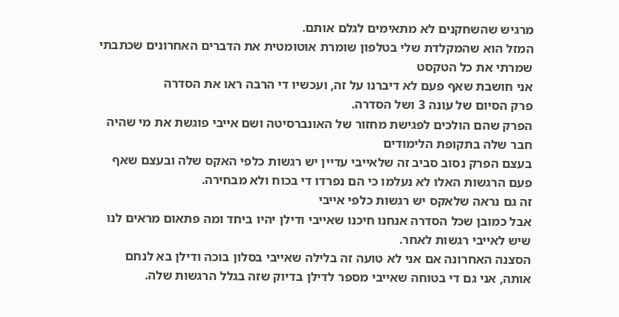מרגיש שהשחקנים לא מתאימים לגלם אותם.
המזל הוא שהמקלדת שלי בטלפון שומרת אוטומטית את הדברים האחרונים שכתבתי שמרתי את כל הטקסט
אני חושבת שאף פעם לא דיברנו על זה, ועכשיו די הרבה ראו את הסדרה
פרק הסיום של עונה 3 ושל הסדרה.
הפרק שהם הולכים לפגישת מחזור של האונברסיטה ושם אייבי פוגשת את מי שהיה חבר שלה בתקופת הלימודים
בעצם הפרק נסוב סביב זה שלאייבי עדיין יש רגשות כלפי האקס שלה ובעצם שאף פעם הרגשות האלו לא נעלמו כי הם נפרדו די בכוח ולא מבחירה.
זה גם נראה שלאקס יש רגשות כלפי אייבי
אבל כמובן שכל הסדרה אנחנו חיכנו שאייבי ודילן יהיו ביחד ומה פתאום מראים לנו שיש לאייבי רגשות לאחר.
הסצנה האחרונה אם אני לא טועה זה בלילה שאייבי בסלון בוכה ודילן בא לנחם אותה, אני גם די בטוחה שאייבי מספר לדילן בדיוק שזה בגלל הרגשות שלה.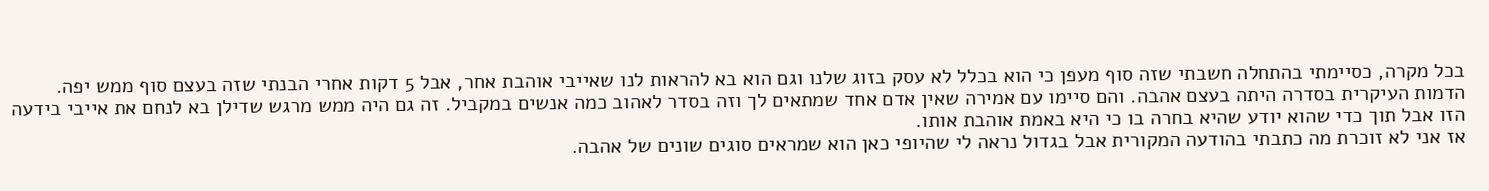בכל מקרה, כסיימתי בהתחלה חשבתי שזה סוף מעפן כי הוא בכלל לא עסק בזוג שלנו וגם הוא בא להראות לנו שאייבי אוהבת אחר, אבל 5 דקות אחרי הבנתי שזה בעצם סוף ממש יפה. הדמות העיקרית בסדרה היתה בעצם אהבה. והם סיימו עם אמירה שאין אדם אחד שמתאים לך וזה בסדר לאהוב כמה אנשים במקביל. זה גם היה ממש מרגש שדילן בא לנחם את אייבי בידעה הזו אבל תוך כדי שהוא יודע שהיא בחרה בו כי היא באמת אוהבת אותו.
אז אני לא זוכרת מה כתבתי בהודעה המקורית אבל בגדול נראה לי שהיופי כאן הוא שמראים סוגים שונים של אהבה.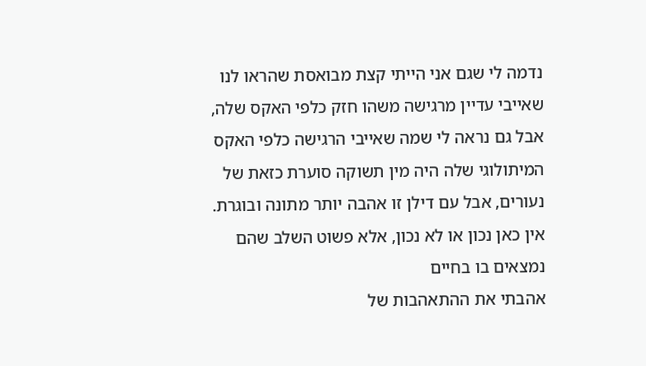נדמה לי שגם אני הייתי קצת מבואסת שהראו לנו שאייבי עדיין מרגישה משהו חזק כלפי האקס שלה, אבל גם נראה לי שמה שאייבי הרגישה כלפי האקס המיתולוגי שלה היה מין תשוקה סוערת כזאת של נעורים, אבל עם דילן זו אהבה יותר מתונה ובוגרת. אין כאן נכון או לא נכון, אלא פשוט השלב שהם נמצאים בו בחיים
אהבתי את ההתאהבות של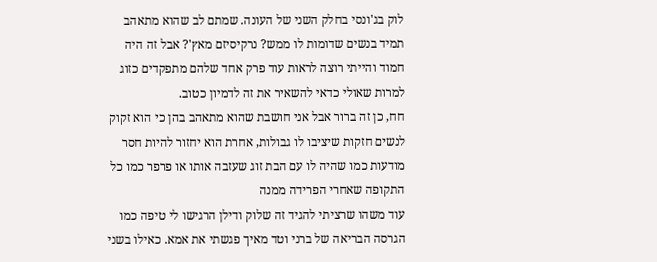לוק בג'ונסי בחלק השני של העונה. שמתם לב שהוא מתאהב תמיד בנשים שדומות לו ממש? נרקיסיזם מאץ'? אבל זה היה חמוד והייתי רוצה לראות עוד פרק אחד שלהם מתפקדים כזוג למרות שאולי כדאי להשאיר את זה לדמיון כטוב.
חח, כן זה ברור אבל אני חושבת שהוא מתאהב בהן כי הוא זקוק לנשים חזקות שיציבו לו גבולות, אחרת הוא יחזור להיות חסר מודעות כמו שהיה לו עם הבת זוג שעזבה אותו או פרפר כמו כל התקופה שאחרי הפרידה ממנה
עוד משהו שרציתי להגיד זה שלוק ודילן הרגישו לי טיפה כמו הגרסה הבריאה של ברני וטד מאיך פגשתי את אמא. כאילו בשני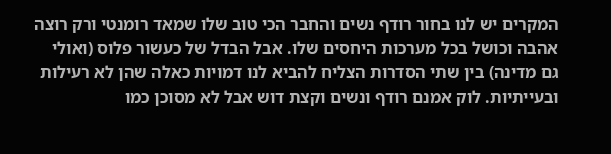המקרים יש לנו בחור רודף נשים והחבר הכי טוב שלו שמאד רומנטי ורק רוצה אהבה וכושל בכל מערכות היחסים שלו. אבל הבדל של כעשור פלוס (ואולי גם מדינה) בין שתי הסדרות הצליח להביא לנו דמויות כאלה שהן לא רעילות ובעייתיות. לוק אמנם רודף ונשים וקצת דוש אבל לא מסוכן כמו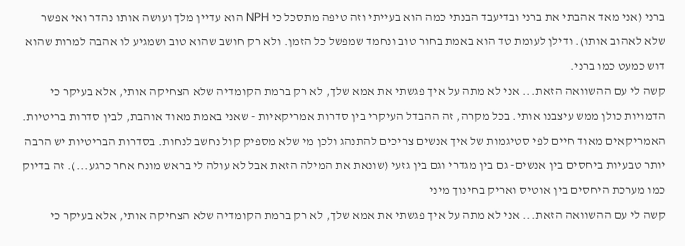ברני (אני מאד אהבתי את ברני ובדיעבד הבנתי כמה הוא בעייתי וזה טיפה מתסכל כי NPH הוא עדיין מלך ועושה אותו נהדר ואי אפשר שלא לאהוב אותו). ודילן לעומת טד הוא באמת בחור טוב ונחמד שמפשל כל הזמן. ולא רק חושב שהוא טוב ושמגיע לו אהבה למרות שהוא דוש כמעט כמו ברני.
קשה לי עם ההשוואה הזאת... אני לא מתה על איך פגשתי את אמא שלך, לא רק ברמת הקומדיה שלא הצחיקה אותי, אלא בעיקר כי הדמויות כולן ממש עיצבנו אותי. בכל מקרה, זה ההבדל העיקרי בין סדרות אמריקאיות - שאני באמת מאוד אוהבת, לבין סדרות בריטיות. האמריקאים מאוד חיים לפי סטיגמות של איך אנשים צריכים להתנהג ולכן מי שלא מספיק קול נחשב לנחות. בסדרות הבריטיות יש הרבה יותר טבעיות ביחסים בין אנשים- גם בין מגדרי וגם בין גזעי (שונאת את המילה הזאת אבל לא עולה לי בראש מונח אחר כרגע...). זה בדיוק כמו מערכת היחסים בין אוטיס ואריק בחינוך מיני
קשה לי עם ההשוואה הזאת... אני לא מתה על איך פגשתי את אמא שלך, לא רק ברמת הקומדיה שלא הצחיקה אותי, אלא בעיקר כי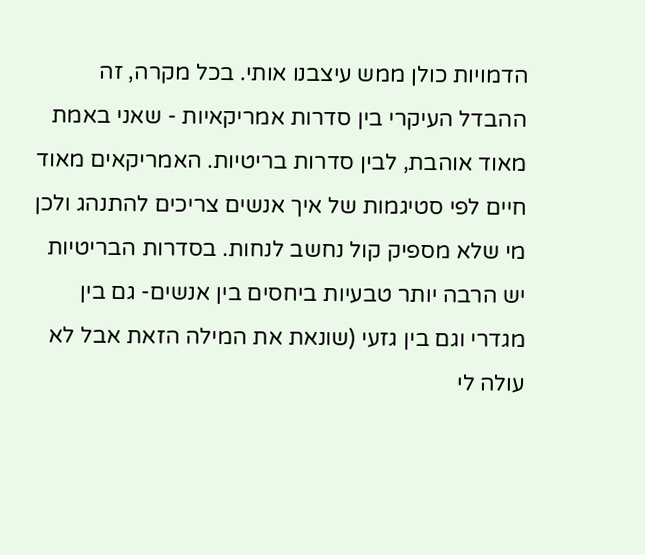הדמויות כולן ממש עיצבנו אותי. בכל מקרה, זה ההבדל העיקרי בין סדרות אמריקאיות - שאני באמת מאוד אוהבת, לבין סדרות בריטיות. האמריקאים מאוד חיים לפי סטיגמות של איך אנשים צריכים להתנהג ולכן מי שלא מספיק קול נחשב לנחות. בסדרות הבריטיות יש הרבה יותר טבעיות ביחסים בין אנשים- גם בין מגדרי וגם בין גזעי (שונאת את המילה הזאת אבל לא עולה לי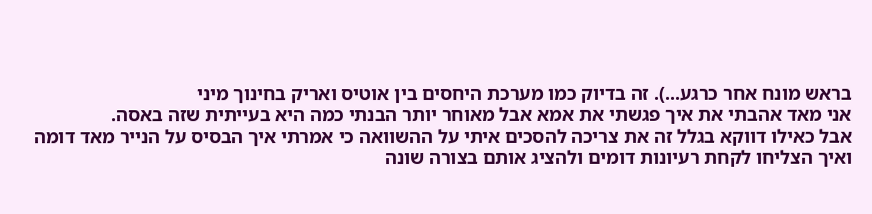בראש מונח אחר כרגע...). זה בדיוק כמו מערכת היחסים בין אוטיס ואריק בחינוך מיני
אני מאד אהבתי את איך פגשתי את אמא אבל מאוחר יותר הבנתי כמה היא בעייתית שזה באסה.
אבל כאילו דווקא בגלל זה את צריכה להסכים איתי על ההשוואה כי אמרתי איך הבסיס על הנייר מאד דומה ואיך הצליחו לקחת רעיונות דומים ולהציג אותם בצורה שונה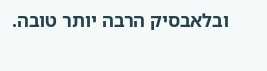ובלאבסיק הרבה יותר טובה.